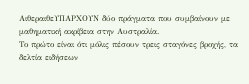ΑιθεραιθεΥΠΑΡΧΟΥΝ δύο πράγματα που συμβαίνουν με μαθηματική ακρίβεια στην Αυστραλία.
Το πρώτο είναι ότι μόλις πέσουν τρεις σταγόνες βροχής, τα δελτία ειδήσεων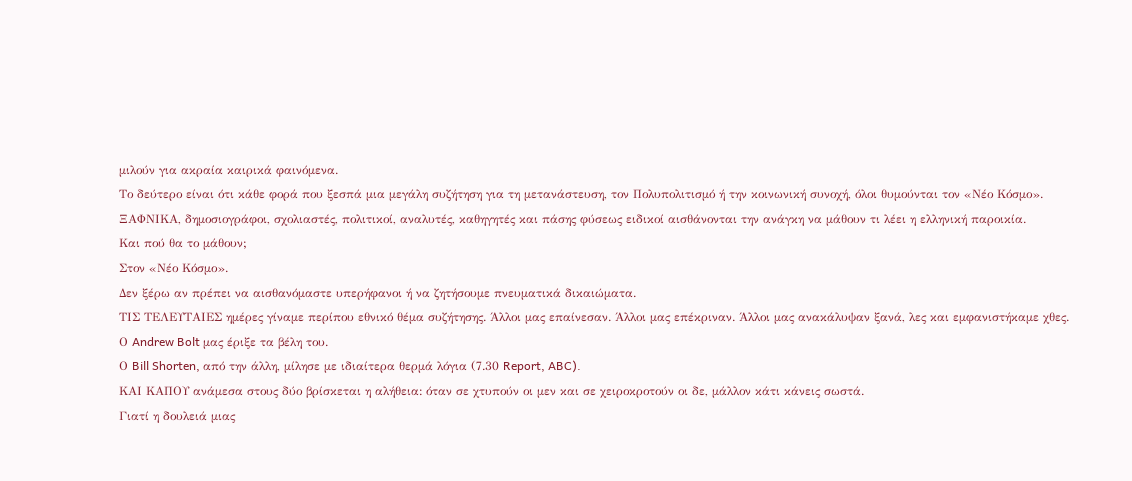μιλούν για ακραία καιρικά φαινόμενα.
Το δεύτερο είναι ότι κάθε φορά που ξεσπά μια μεγάλη συζήτηση για τη μετανάστευση, τον Πολυπολιτισμό ή την κοινωνική συνοχή, όλοι θυμούνται τον «Νέο Κόσμο».
ΞΑΦΝΙΚΑ, δημοσιογράφοι, σχολιαστές, πολιτικοί, αναλυτές, καθηγητές και πάσης φύσεως ειδικοί αισθάνονται την ανάγκη να μάθουν τι λέει η ελληνική παροικία.
Και πού θα το μάθουν;
Στον «Νέο Κόσμο».
Δεν ξέρω αν πρέπει να αισθανόμαστε υπερήφανοι ή να ζητήσουμε πνευματικά δικαιώματα.
ΤΙΣ ΤΕΛΕΥΤΑΙΕΣ ημέρες γίναμε περίπου εθνικό θέμα συζήτησης. Άλλοι μας επαίνεσαν. Άλλοι μας επέκριναν. Άλλοι μας ανακάλυψαν ξανά, λες και εμφανιστήκαμε χθες.
Ο Andrew Bolt μας έριξε τα βέλη του.
Ο Bill Shorten, από την άλλη, μίλησε με ιδιαίτερα θερμά λόγια (7.30 Report, ABC).
ΚΑΙ ΚΑΠΟΥ ανάμεσα στους δύο βρίσκεται η αλήθεια: όταν σε χτυπούν οι μεν και σε χειροκροτούν οι δε, μάλλον κάτι κάνεις σωστά.
Γιατί η δουλειά μιας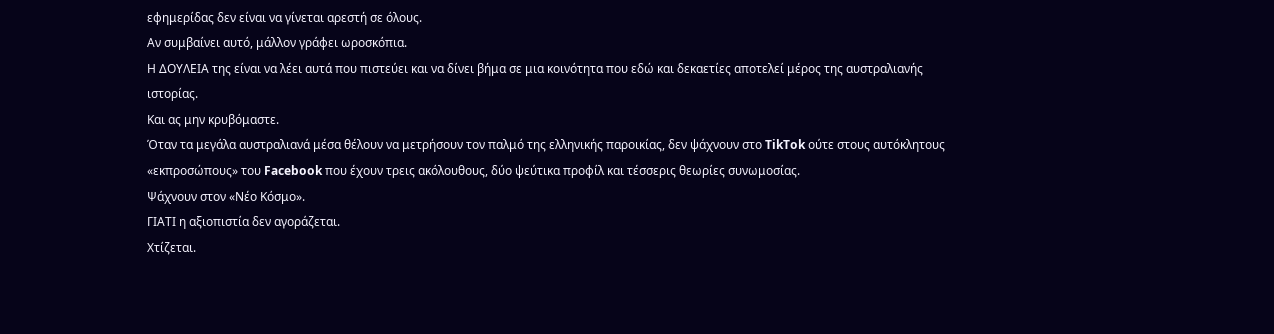εφημερίδας δεν είναι να γίνεται αρεστή σε όλους.
Αν συμβαίνει αυτό, μάλλον γράφει ωροσκόπια.
Η ΔΟΥΛΕΙΑ της είναι να λέει αυτά που πιστεύει και να δίνει βήμα σε μια κοινότητα που εδώ και δεκαετίες αποτελεί μέρος της αυστραλιανής ιστορίας.
Και ας μην κρυβόμαστε.
Όταν τα μεγάλα αυστραλιανά μέσα θέλουν να μετρήσουν τον παλμό της ελληνικής παροικίας, δεν ψάχνουν στο TikTok ούτε στους αυτόκλητους «εκπροσώπους» του Facebook που έχουν τρεις ακόλουθους, δύο ψεύτικα προφίλ και τέσσερις θεωρίες συνωμοσίας.
Ψάχνουν στον «Νέο Κόσμο».
ΓΙΑΤΙ η αξιοπιστία δεν αγοράζεται.
Χτίζεται.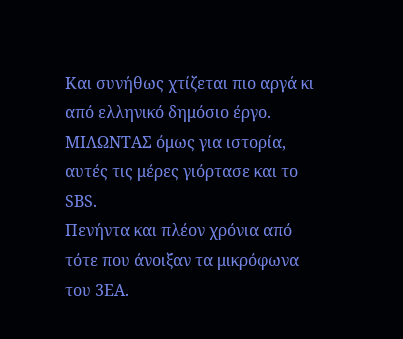Και συνήθως χτίζεται πιο αργά κι από ελληνικό δημόσιο έργο.
ΜΙΛΩΝΤΑΣ όμως για ιστορία, αυτές τις μέρες γιόρτασε και το SBS.
Πενήντα και πλέον χρόνια από τότε που άνοιξαν τα μικρόφωνα του 3EA.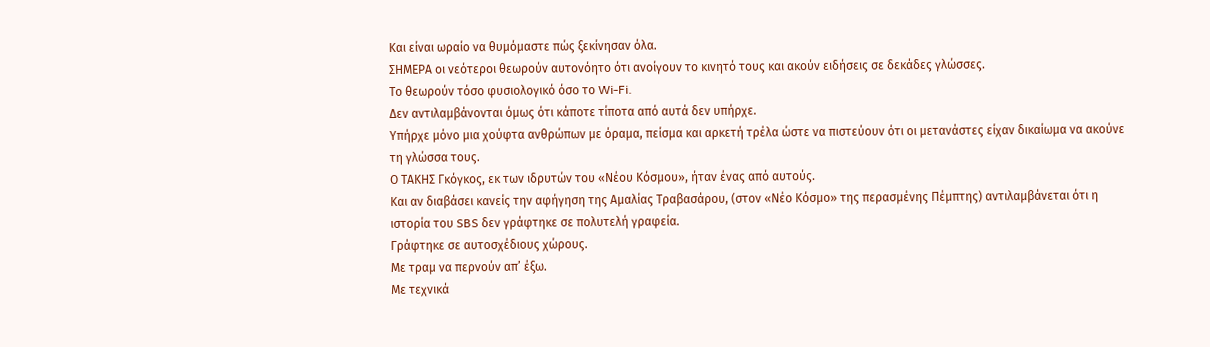Και είναι ωραίο να θυμόμαστε πώς ξεκίνησαν όλα.
ΣΗΜΕΡΑ οι νεότεροι θεωρούν αυτονόητο ότι ανοίγουν το κινητό τους και ακούν ειδήσεις σε δεκάδες γλώσσες.
Το θεωρούν τόσο φυσιολογικό όσο το Wi-Fi.
Δεν αντιλαμβάνονται όμως ότι κάποτε τίποτα από αυτά δεν υπήρχε.
Υπήρχε μόνο μια χούφτα ανθρώπων με όραμα, πείσμα και αρκετή τρέλα ώστε να πιστεύουν ότι οι μετανάστες είχαν δικαίωμα να ακούνε τη γλώσσα τους.
Ο ΤΑΚΗΣ Γκόγκος, εκ των ιδρυτών του «Νέου Κόσμου», ήταν ένας από αυτούς.
Και αν διαβάσει κανείς την αφήγηση της Αμαλίας Τραβασάρου, (στον «Νέο Κόσμο» της περασμένης Πέμπτης) αντιλαμβάνεται ότι η ιστορία του SBS δεν γράφτηκε σε πολυτελή γραφεία.
Γράφτηκε σε αυτοσχέδιους χώρους.
Με τραμ να περνούν απ’ έξω.
Με τεχνικά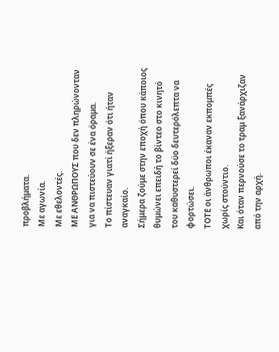προβλήματα.
Με αγωνία.
Με εθελοντές.
ΜΕ ΑΝΘΡΩΠΟΥΣ που δεν πληρώνονταν για να πιστεύουν σε ένα όραμα.
Το πίστευαν γιατί ήξεραν ότι ήταν αναγκαίο.
Σήμερα ζούμε στην εποχή όπου κάποιος θυμώνει επειδή το βίντεο στο κινητό του καθυστερεί δύο δευτερόλεπτα να φορτώσει.
ΤΟΤΕ οι άνθρωποι έκαναν εκπομπές χωρίς στούντιο.
Και όταν περνούσε το τραμ ξανάρχιζαν από την αρχή.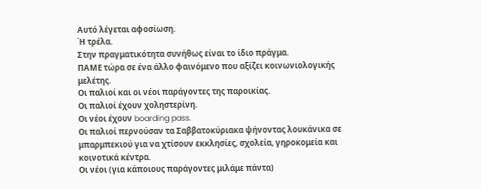Αυτό λέγεται αφοσίωση.
Ή τρέλα.
Στην πραγματικότητα συνήθως είναι το ίδιο πράγμα.
ΠΑΜΕ τώρα σε ένα άλλο φαινόμενο που αξίζει κοινωνιολογικής μελέτης.
Οι παλιοί και οι νέοι παράγοντες της παροικίας.
Οι παλιοί έχουν χοληστερίνη.
Οι νέοι έχουν boarding pass.
Οι παλιοί περνούσαν τα Σαββατοκύριακα ψήνοντας λουκάνικα σε μπαρμπεκιού για να χτίσουν εκκλησίες, σχολεία, γηροκομεία και κοινοτικά κέντρα.
Οι νέοι (για κάποιους παράγοντες μιλάμε πάντα)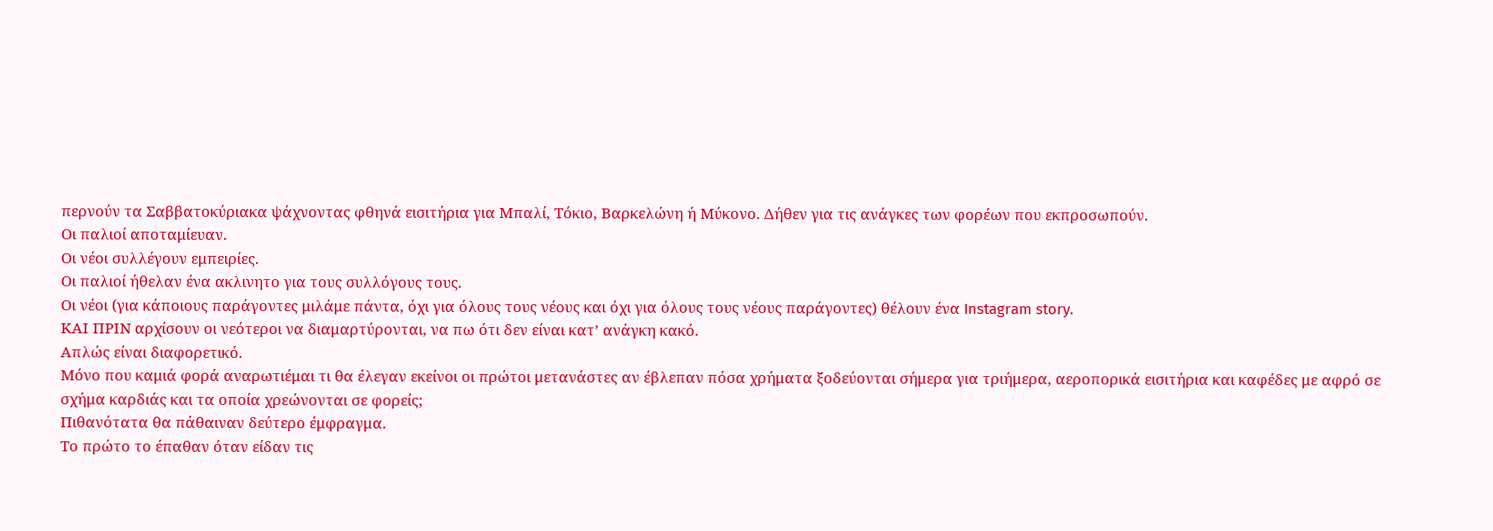περνούν τα Σαββατοκύριακα ψάχνοντας φθηνά εισιτήρια για Μπαλί, Τόκιο, Βαρκελώνη ή Μύκονο. Δήθεν για τις ανάγκες των φορέων που εκπροσωπούν.
Οι παλιοί αποταμίευαν.
Οι νέοι συλλέγουν εμπειρίες.
Οι παλιοί ήθελαν ένα ακλινητο για τους συλλόγους τους.
Οι νέοι (για κάποιους παράγοντες μιλάμε πάντα, όχι για όλους τους νέους και όχι για όλους τους νέους παράγοντες) θέλουν ένα Instagram story.
ΚΑΙ ΠΡΙΝ αρχίσουν οι νεότεροι να διαμαρτύρονται, να πω ότι δεν είναι κατ’ ανάγκη κακό.
Απλώς είναι διαφορετικό.
Μόνο που καμιά φορά αναρωτιέμαι τι θα έλεγαν εκείνοι οι πρώτοι μετανάστες αν έβλεπαν πόσα χρήματα ξοδεύονται σήμερα για τριήμερα, αεροπορικά εισιτήρια και καφέδες με αφρό σε σχήμα καρδιάς και τα οποία χρεώνονται σε φορείς;
Πιθανότατα θα πάθαιναν δεύτερο έμφραγμα.
Το πρώτο το έπαθαν όταν είδαν τις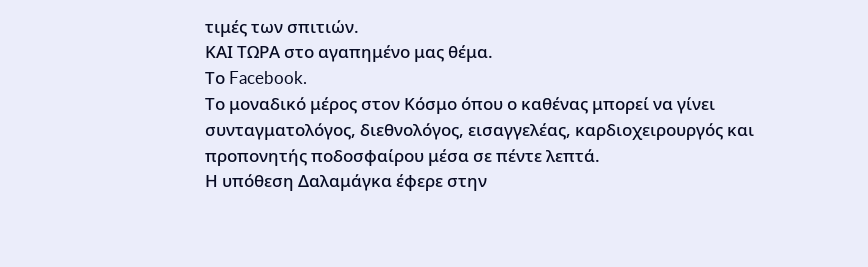τιμές των σπιτιών.
ΚΑΙ ΤΩΡΑ στο αγαπημένο μας θέμα.
Το Facebook.
Το μοναδικό μέρος στον Κόσμο όπου ο καθένας μπορεί να γίνει συνταγματολόγος, διεθνολόγος, εισαγγελέας, καρδιοχειρουργός και προπονητής ποδοσφαίρου μέσα σε πέντε λεπτά.
Η υπόθεση Δαλαμάγκα έφερε στην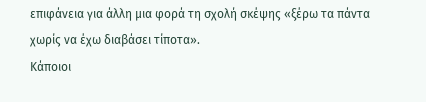επιφάνεια για άλλη μια φορά τη σχολή σκέψης «ξέρω τα πάντα χωρίς να έχω διαβάσει τίποτα».
Κάποιοι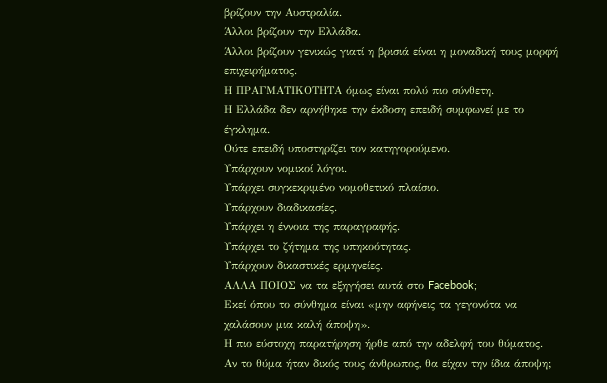βρίζουν την Αυστραλία.
Άλλοι βρίζουν την Ελλάδα.
Άλλοι βρίζουν γενικώς γιατί η βρισιά είναι η μοναδική τους μορφή επιχειρήματος.
Η ΠΡΑΓΜΑΤΙΚΟΤΗΤΑ όμως είναι πολύ πιο σύνθετη.
Η Ελλάδα δεν αρνήθηκε την έκδοση επειδή συμφωνεί με το έγκλημα.
Ούτε επειδή υποστηρίζει τον κατηγορούμενο.
Υπάρχουν νομικοί λόγοι.
Υπάρχει συγκεκριμένο νομοθετικό πλαίσιο.
Υπάρχουν διαδικασίες.
Υπάρχει η έννοια της παραγραφής.
Υπάρχει το ζήτημα της υπηκοότητας.
Υπάρχουν δικαστικές ερμηνείες.
ΑΛΛΑ ΠΟΙΟΣ να τα εξηγήσει αυτά στο Facebook;
Εκεί όπου το σύνθημα είναι «μην αφήνεις τα γεγονότα να χαλάσουν μια καλή άποψη».
Η πιο εύστοχη παρατήρηση ήρθε από την αδελφή του θύματος.
Αν το θύμα ήταν δικός τους άνθρωπος, θα είχαν την ίδια άποψη;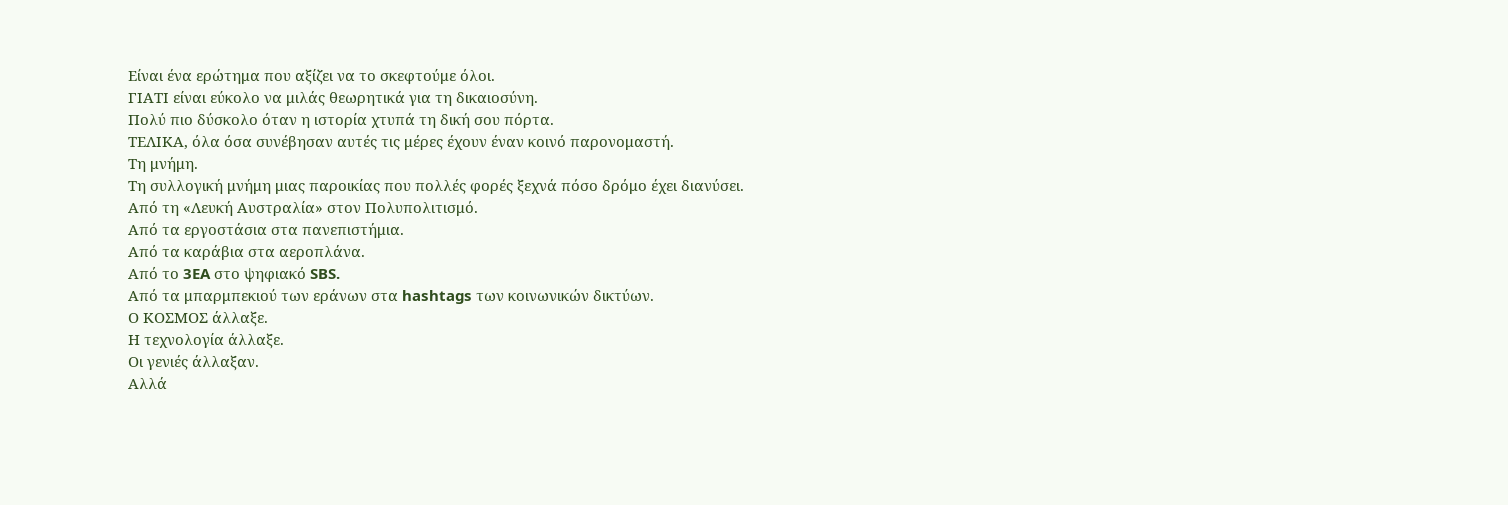Είναι ένα ερώτημα που αξίζει να το σκεφτούμε όλοι.
ΓΙΑΤΙ είναι εύκολο να μιλάς θεωρητικά για τη δικαιοσύνη.
Πολύ πιο δύσκολο όταν η ιστορία χτυπά τη δική σου πόρτα.
ΤΕΛΙΚΑ, όλα όσα συνέβησαν αυτές τις μέρες έχουν έναν κοινό παρονομαστή.
Τη μνήμη.
Τη συλλογική μνήμη μιας παροικίας που πολλές φορές ξεχνά πόσο δρόμο έχει διανύσει.
Από τη «Λευκή Αυστραλία» στον Πολυπολιτισμό.
Από τα εργοστάσια στα πανεπιστήμια.
Από τα καράβια στα αεροπλάνα.
Από το 3EA στο ψηφιακό SBS.
Από τα μπαρμπεκιού των εράνων στα hashtags των κοινωνικών δικτύων.
Ο ΚΟΣΜΟΣ άλλαξε.
Η τεχνολογία άλλαξε.
Οι γενιές άλλαξαν.
Αλλά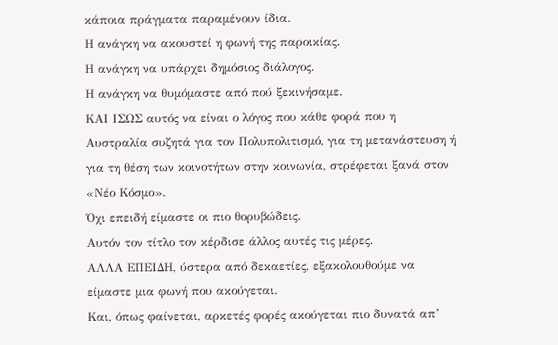κάποια πράγματα παραμένουν ίδια.
Η ανάγκη να ακουστεί η φωνή της παροικίας.
Η ανάγκη να υπάρχει δημόσιος διάλογος.
Η ανάγκη να θυμόμαστε από πού ξεκινήσαμε.
ΚΑΙ ΙΣΩΣ αυτός να είναι ο λόγος που κάθε φορά που η Αυστραλία συζητά για τον Πολυπολιτισμό, για τη μετανάστευση ή για τη θέση των κοινοτήτων στην κοινωνία, στρέφεται ξανά στον «Νέο Κόσμο».
Όχι επειδή είμαστε οι πιο θορυβώδεις.
Αυτόν τον τίτλο τον κέρδισε άλλος αυτές τις μέρες.
ΑΛΛΑ ΕΠΕΙΔΗ, ύστερα από δεκαετίες, εξακολουθούμε να είμαστε μια φωνή που ακούγεται.
Και, όπως φαίνεται, αρκετές φορές ακούγεται πιο δυνατά απ’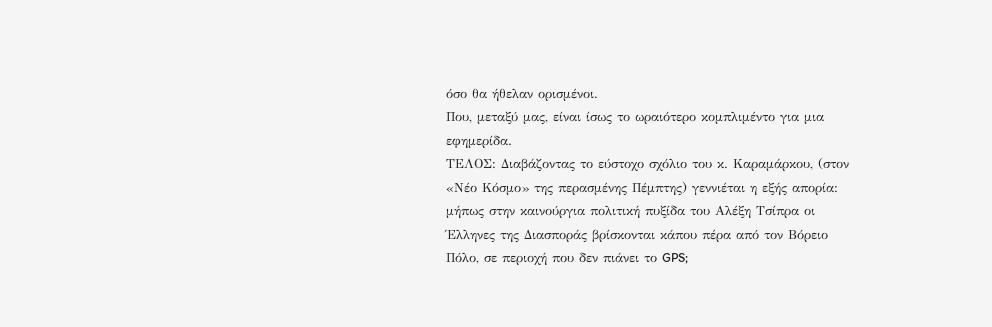όσο θα ήθελαν ορισμένοι.
Που, μεταξύ μας, είναι ίσως το ωραιότερο κομπλιμέντο για μια εφημερίδα.
ΤΕΛΟΣ: Διαβάζοντας το εύστοχο σχόλιο του κ. Καραμάρκου, (στον «Νέο Κόσμο» της περασμένης Πέμπτης) γεννιέται η εξής απορία: μήπως στην καινούργια πολιτική πυξίδα του Αλέξη Τσίπρα οι Έλληνες της Διασποράς βρίσκονται κάπου πέρα από τον Βόρειο Πόλο, σε περιοχή που δεν πιάνει το GPS;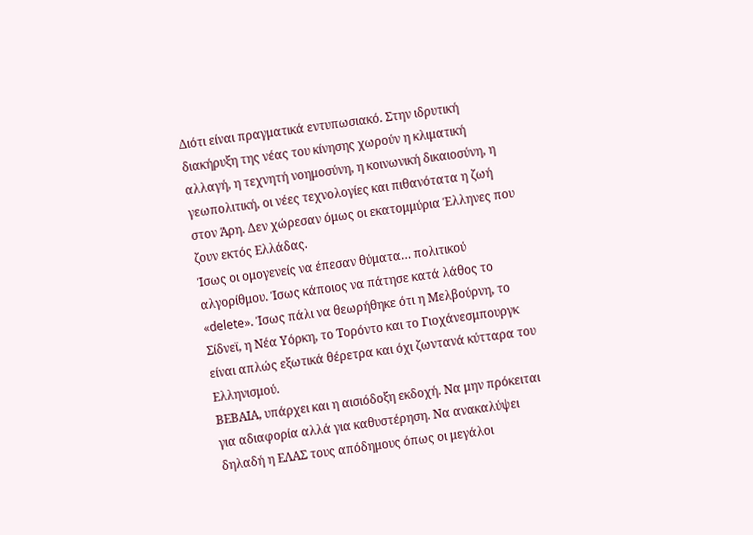Διότι είναι πραγματικά εντυπωσιακό. Στην ιδρυτική διακήρυξη της νέας του κίνησης χωρούν η κλιματική αλλαγή, η τεχνητή νοημοσύνη, η κοινωνική δικαιοσύνη, η γεωπολιτική, οι νέες τεχνολογίες και πιθανότατα η ζωή στον Άρη. Δεν χώρεσαν όμως οι εκατομμύρια Έλληνες που ζουν εκτός Ελλάδας.
Ίσως οι ομογενείς να έπεσαν θύματα… πολιτικού αλγορίθμου. Ίσως κάποιος να πάτησε κατά λάθος το «delete». Ίσως πάλι να θεωρήθηκε ότι η Μελβούρνη, το Σίδνεϊ, η Νέα Υόρκη, το Τορόντο και το Γιοχάνεσμπουργκ είναι απλώς εξωτικά θέρετρα και όχι ζωντανά κύτταρα του Ελληνισμού.
ΒΕΒΑΙΑ, υπάρχει και η αισιόδοξη εκδοχή. Να μην πρόκειται για αδιαφορία αλλά για καθυστέρηση. Να ανακαλύψει δηλαδή η ΕΛΑΣ τους απόδημους όπως οι μεγάλοι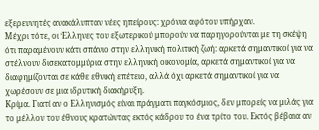εξερευνητές ανακάλυπταν νέες ηπείρους: χρόνια αφότου υπήρχαν.
Μέχρι τότε, οι Έλληνες του εξωτερικού μπορούν να παρηγορούνται με τη σκέψη ότι παραμένουν κάτι σπάνιο στην ελληνική πολιτική ζωή: αρκετά σημαντικοί για να στέλνουν δισεκατομμύρια στην ελληνική οικονομία, αρκετά σημαντικοί για να διαφημίζονται σε κάθε εθνική επέτειο, αλλά όχι αρκετά σημαντικοί για να χωρέσουν σε μια ιδρυτική διακήρυξη.
Κρίμα. Γιατί αν ο Ελληνισμός είναι πράγματι παγκόσμιος, δεν μπορείς να μιλάς για το μέλλον του έθνους κρατώντας εκτός κάδρου το ένα τρίτο του. Εκτός βέβαια αν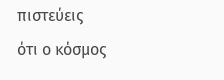πιστεύεις ότι ο κόσμος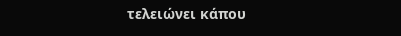τελειώνει κάπου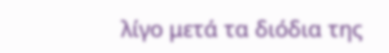λίγο μετά τα διόδια της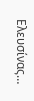Ελευσίνας…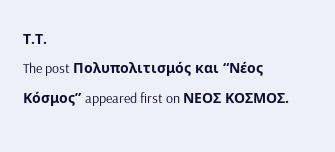Τ.Τ.
The post Πολυπολιτισμός και “Νέος Κόσμος” appeared first on ΝΕΟΣ ΚΟΣΜΟΣ.